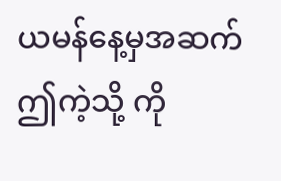ယမန်နေ့မှအဆက်
ဤကဲ့သို့ ကို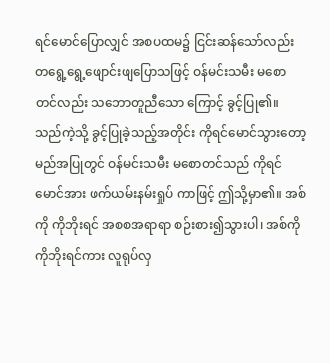ရင်မောင်ပြောလျှင် အစပထမ၌ ငြင်းဆန်သော်လည်း တရွေ့ရွေ့ဖျောင်းဖျပြောသဖြင့် ဝန်မင်းသမီး မစောတင်လည်း သဘောတူညီသော ကြောင့် ခွင့်ပြု၏။ သည်ကဲ့သို့ ခွင့်ပြုခဲ့သည့်အတိုင်း ကိုရင်မောင်သွားတော့မည်အပြုတွင် ဝန်မင်းသမီး မစောတင်သည် ကိုရင်မောင်အား ဖက်ယမ်းနမ်းရှုပ် ကာဖြင့် ဤသို့မှာ၏။ အစ်ကို ကိုဘိုးရင် အစစအရာရာ စဉ်းစား၍သွားပါ၊ အစ်ကို ကိုဘိုးရင်ကား လူရုပ်လှ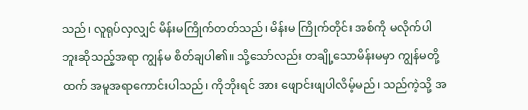သည်၊ လူရုပ်လှလျှင် မိန်းမကြိုက်တတ်သည်၊ မိန်းမ ကြိုက်တိုင်း အစ်ကို မလိုက်ပါဘူးဆိုသည့်အရာ ကျွန်မ စိတ်ချပါ၏။ သို့သော်လည်း တချို့သောမိန်းမမှာ ကျွန်မတို့ထက် အမူအရာကောင်းပါသည်၊ ကိုဘိုးရင် အား ဖျောင်းဖျပါလိမ့်မည်၊ သည်ကဲ့သို့ အ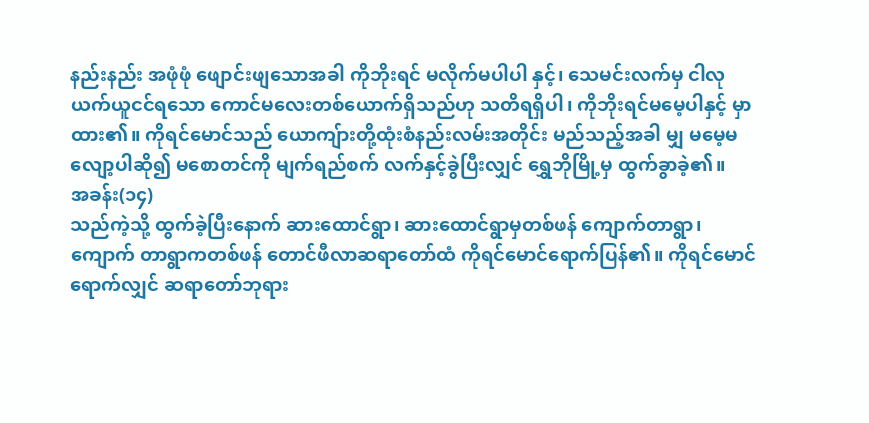နည်းနည်း အဖုံဖုံ ဖျောင်းဖျသောအခါ ကိုဘိုးရင် မလိုက်မပါပါ နှင့်၊ သေမင်းလက်မှ ငါလုယက်ယူငင်ရသော ကောင်မလေးတစ်ယောက်ရှိသည်ဟု သတိရရှိပါ၊ ကိုဘိုးရင်မမေ့ပါနှင့် မှာထား၏။ ကိုရင်မောင်သည် ယောကျ်ားတို့ထုံးစံနည်းလမ်းအတိုင်း မည်သည့်အခါ မျှ မမေ့မလျော့ပါဆို၍ မစောတင်ကို မျက်ရည်စက် လက်နှင့်ခွဲပြီးလျှင် ရွှေဘိုမြို့မှ ထွက်ခွာခဲ့၏။
အခန်း(၁၄)
သည်ကဲ့သို့ ထွက်ခဲ့ပြီးနောက် ဆားထောင်ရွာ၊ ဆားထောင်ရွာမှတစ်ဖန် ကျောက်တာရွာ၊ ကျောက် တာရွာကတစ်ဖန် တောင်ဖီလာဆရာတော်ထံ ကိုရင်မောင်ရောက်ပြန်၏။ ကိုရင်မောင်ရောက်လျှင် ဆရာတော်ဘုရား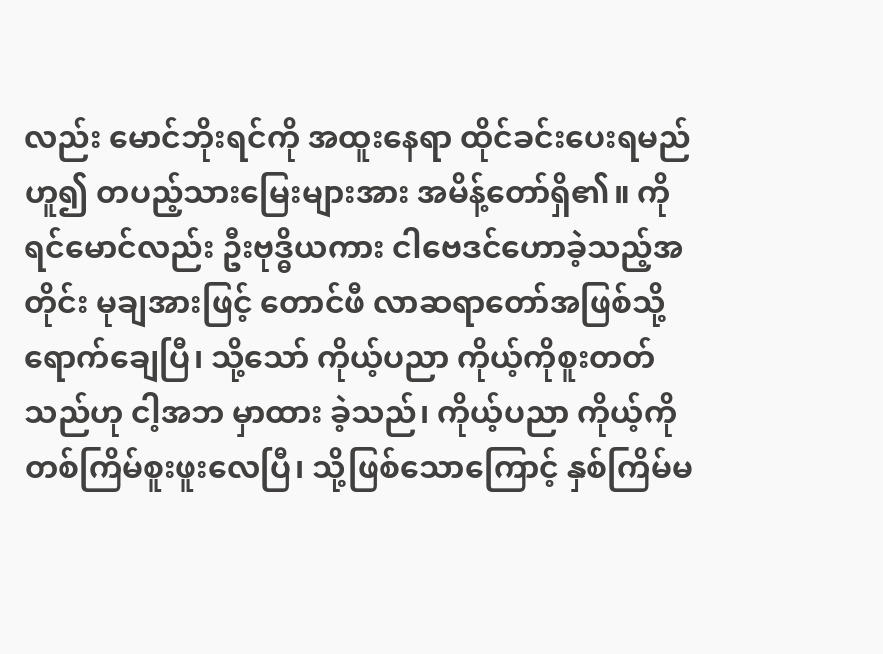လည်း မောင်ဘိုးရင်ကို အထူးနေရာ ထိုင်ခင်းပေးရမည်ဟူ၍ တပည့်သားမြေးများအား အမိန့်တော်ရှိ၏။ ကိုရင်မောင်လည်း ဦးဗုဒ္ဓိယကား ငါဗေဒင်ဟောခဲ့သည့်အတိုင်း မုချအားဖြင့် တောင်ဖီ လာဆရာတော်အဖြစ်သို့ ရောက်ချေပြီ၊ သို့သော် ကိုယ့်ပညာ ကိုယ့်ကိုစူးတတ်သည်ဟု ငါ့အဘ မှာထား ခဲ့သည်၊ ကိုယ့်ပညာ ကိုယ့်ကိုတစ်ကြိမ်စူးဖူးလေပြီ၊ သို့ဖြစ်သောကြောင့် နှစ်ကြိမ်မ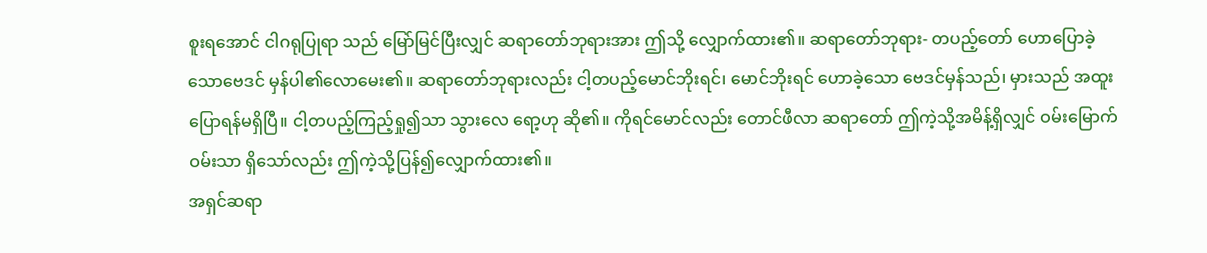စူးရအောင် ငါဂရုပြုရာ သည် မြော်မြင်ပြီးလျှင် ဆရာတော်ဘုရားအား ဤသို့ လျှောက်ထား၏။ ဆရာတော်ဘုရား- တပည့်တော် ဟောပြောခဲ့သောဗေဒင် မှန်ပါ၏လောမေး၏။ ဆရာတော်ဘုရားလည်း ငါ့တပည့်မောင်ဘိုးရင်၊ မောင်ဘိုးရင် ဟောခဲ့သော ဗေဒင်မှန်သည်၊ မှားသည် အထူးပြောရန်မရှိပြီ။ ငါ့တပည့်ကြည့်ရှု၍သာ သွားလေ ရော့ဟု ဆို၏။ ကိုရင်မောင်လည်း တောင်ဖီလာ ဆရာတော် ဤကဲ့သို့အမိန့်ရှိလျှင် ဝမ်းမြောက်ဝမ်းသာ ရှိသော်လည်း ဤကဲ့သို့ပြန်၍လျှောက်ထား၏။
အရှင်ဆရာ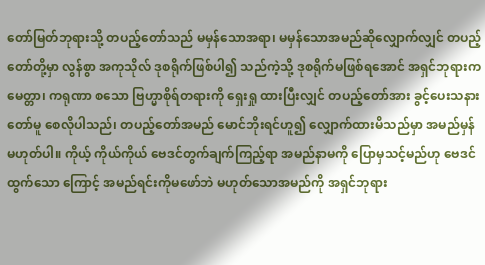တော်မြတ်ဘုရားသို့ တပည့်တော်သည် မမှန်သောအရာ၊ မမှန်သောအမည်ဆိုလျှောက်လျှင် တပည့်တော်တို့မှာ လွန်စွာ အကုသိုလ် ဒုစရိုက်ဖြစ်ပါ၍ သည်ကဲ့သို့ ဒုစရိုက်မဖြစ်ရအောင် အရှင်ဘုရားက မေတ္တာ၊ ကရုဏာ စသော ဗြဟ္မာစိုရ်တရားကို ရှေးရှု ထားပြီးလျှင် တပည့်တော်အား ခွင့်ပေးသနားတော်မူ စေလိုပါသည်၊ တပည့်တော်အမည် မောင်ဘိုးရင်ဟူ၍ လျှောက်ထားမိသည်မှာ အမည်မှန်မဟုတ်ပါ။ ကိုယ့် ကိုယ်ကိုယ် ဗေဒင်တွက်ချက်ကြည့်ရာ အမည်နာမကို ပြောမှသင့်မည်ဟု ဗေဒင်ထွက်သော ကြောင့် အမည်ရင်းကိုမဖော်ဘဲ မဟုတ်သောအမည်ကို အရှင်ဘုရား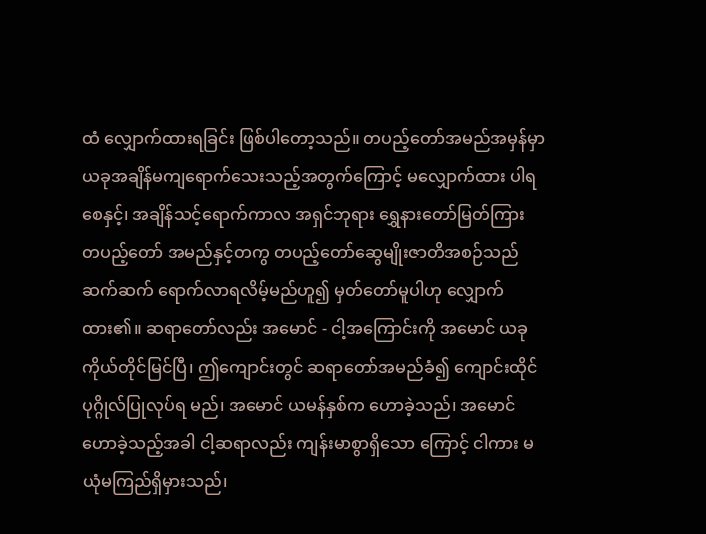ထံ လျှောက်ထားရခြင်း ဖြစ်ပါတော့သည်။ တပည့်တော်အမည်အမှန်မှာ ယခုအချိန်မကျရောက်သေးသည့်အတွက်ကြောင့် မလျှောက်ထား ပါရစေနှင့်၊ အချိန်သင့်ရောက်ကာလ အရှင်ဘုရား ရွှေနားတော်မြတ်ကြား တပည့်တော် အမည်နှင့်တကွ တပည့်တော်ဆွေမျိုးဇာတိအစဉ်သည် ဆက်ဆက် ရောက်လာရလိမ့်မည်ဟူ၍ မှတ်တော်မူပါဟု လျှောက် ထား၏။ ဆရာတော်လည်း အမောင် - ငါ့အကြောင်းကို အမောင် ယခုကိုယ်တိုင်မြင်ပြီ၊ ဤကျောင်းတွင် ဆရာတော်အမည်ခံ၍ ကျောင်းထိုင်ပုဂ္ဂိုလ်ပြုလုပ်ရ မည်၊ အမောင် ယမန်နှစ်က ဟောခဲ့သည်၊ အမောင် ဟောခဲ့သည့်အခါ ငါ့ဆရာလည်း ကျန်းမာစွာရှိသော ကြောင့် ငါကား မယုံမကြည်ရှိမှားသည်၊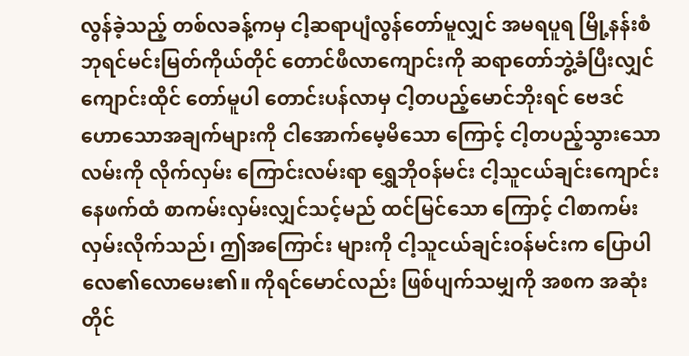လွန်ခဲ့သည့် တစ်လခန့်ကမှ ငါ့ဆရာပျံလွန်တော်မူလျှင် အမရပူရ မြို့နန်းစံဘုရင်မင်းမြတ်ကိုယ်တိုင် တောင်ဖီလာကျောင်းကို ဆရာတော်ဘွဲ့ခံပြီးလျှင် ကျောင်းထိုင် တော်မူပါ တောင်းပန်လာမှ ငါ့တပည့်မောင်ဘိုးရင် ဗေဒင်ဟောသောအချက်များကို ငါအောက်မေ့မိသော ကြောင့် ငါ့တပည့်သွားသောလမ်းကို လိုက်လှမ်း ကြောင်းလမ်းရာ ရွှေဘိုဝန်မင်း ငါ့သူငယ်ချင်းကျောင်း နေဖက်ထံ စာကမ်းလှမ်းလျှင်သင့်မည် ထင်မြင်သော ကြောင့် ငါစာကမ်းလှမ်းလိုက်သည်၊ ဤအကြောင်း များကို ငါ့သူငယ်ချင်းဝန်မင်းက ပြောပါလေ၏လောမေး၏။ ကိုရင်မောင်လည်း ဖြစ်ပျက်သမျှကို အစက အဆုံးတိုင်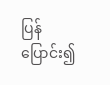ပြန်ပြောင်း၍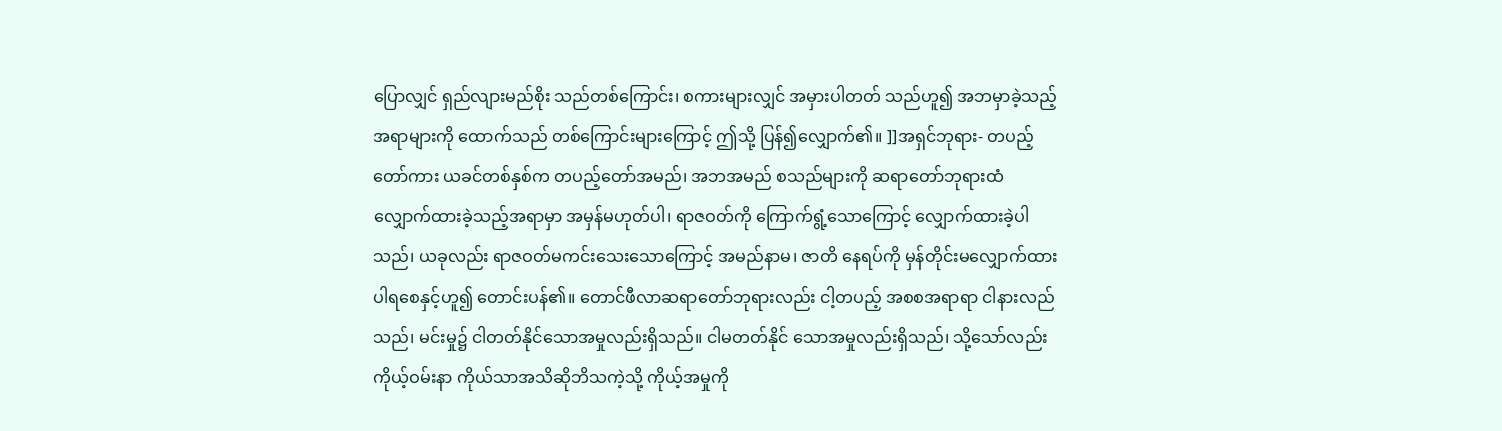ပြောလျှင် ရှည်လျားမည်စိုး သည်တစ်ကြောင်း၊ စကားများလျှင် အမှားပါတတ် သည်ဟူ၍ အဘမှာခဲ့သည့်အရာများကို ထောက်သည် တစ်ကြောင်းများကြောင့် ဤသို့ ပြန်၍လျှောက်၏။ ]]အရှင်ဘုရား- တပည့်တော်ကား ယခင်တစ်နှစ်က တပည့်တော်အမည်၊ အဘအမည် စသည်များကို ဆရာတော်ဘုရားထံ လျှောက်ထားခဲ့သည့်အရာမှာ အမှန်မဟုတ်ပါ၊ ရာဇဝတ်ကို ကြောက်ရွံ့သောကြောင့် လျှောက်ထားခဲ့ပါသည်၊ ယခုလည်း ရာဇဝတ်မကင်းသေးသောကြောင့် အမည်နာမ၊ ဇာတိ နေရပ်ကို မှန်တိုင်းမလျှောက်ထားပါရစေနှင့်ဟူ၍ တောင်းပန်၏။ တောင်ဖီလာဆရာတော်ဘုရားလည်း ငါ့တပည့် အစစအရာရာ ငါနားလည်သည်၊ မင်းမှု၌ ငါတတ်နိုင်သောအမှုလည်းရှိသည်။ ငါမတတ်နိုင် သောအမှုလည်းရှိသည်၊ သို့သော်လည်း ကိုယ့်ဝမ်းနာ ကိုယ်သာအသိဆိုဘိသကဲ့သို့ ကိုယ့်အမှုကို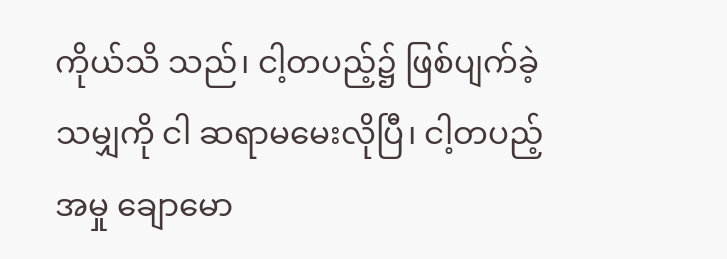ကိုယ်သိ သည်၊ ငါ့တပည့်၌ ဖြစ်ပျက်ခဲ့သမျှကို ငါ ဆရာမမေးလိုပြီ၊ ငါ့တပည့်အမှု ချောမော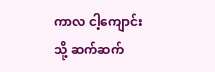ကာလ ငါ့ကျောင်းသို့ ဆက်ဆက်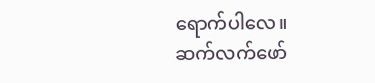ရောက်ပါလေ။
ဆက်လက်ဖော်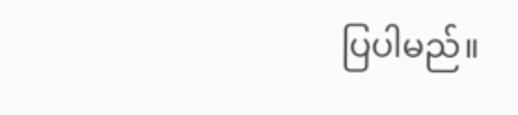ပြပါမည်။